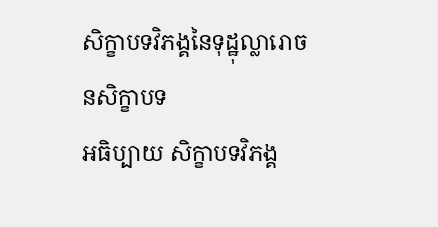សិក្ខាបទវិភង្គនៃទុដ្ឋុល្លារោចនសិក្ខាបទ
អធិប្បាយ សិក្ខាបទវិភង្គ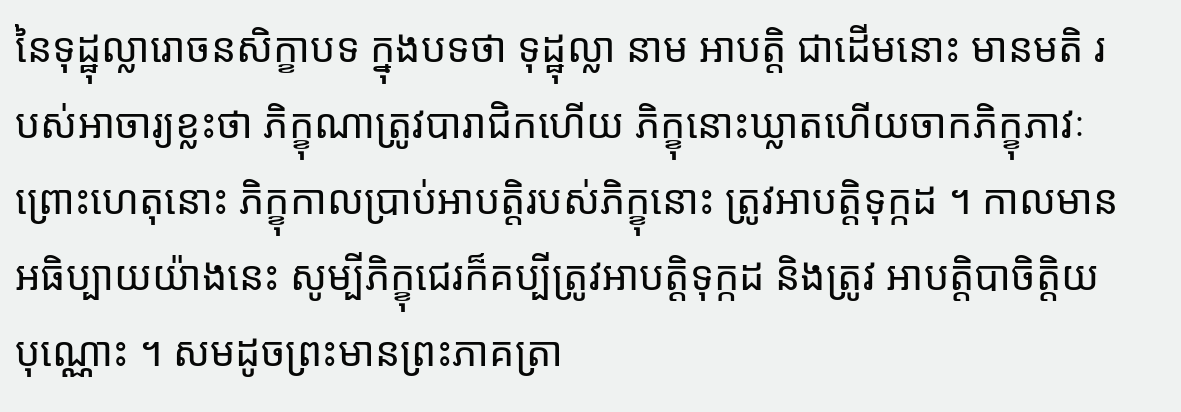នៃទុដ្ឋុល្លារោចនសិក្ខាបទ ក្នុងបទថា ទុដ្ឋុល្លា នាម អាបត្តិ ជាដើមនោះ មានមតិ របស់អាចារ្យខ្លះថា ភិក្ខុណាត្រូវបារាជិកហើយ ភិក្ខុនោះឃ្លាតហើយចាកភិក្ខុភាវៈ ព្រោះហេតុនោះ ភិក្ខុកាលប្រាប់អាបត្តិរបស់ភិក្ខុនោះ ត្រូវអាបត្តិទុក្កដ ។ កាលមានអធិប្បាយយ៉ាងនេះ សូម្បីភិក្ខុជេរក៏គប្បីត្រូវអាបត្តិទុក្កដ និងត្រូវ អាបត្តិបាចិត្តិយបុណ្ណោះ ។ សមដូចព្រះមានព្រះភាគត្រា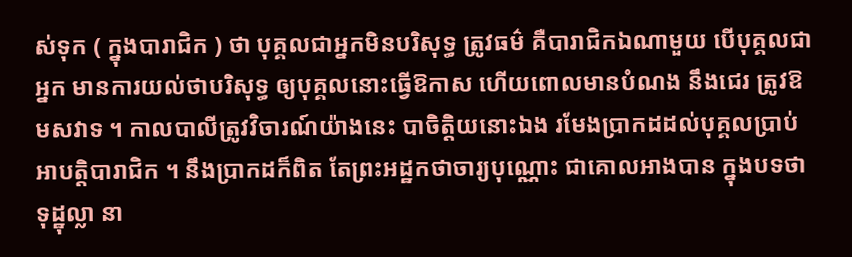ស់ទុក ( ក្នុងបារាជិក ) ថា បុគ្គលជាអ្នកមិនបរិសុទ្ធ ត្រូវធម៌ គឺបារាជិកឯណាមួយ បើបុគ្គលជាអ្នក មានការយល់ថាបរិសុទ្ធ ឲ្យបុគ្គលនោះធ្វើឱកាស ហើយពោលមានបំណង នឹងជេរ ត្រូវឱមសវាទ ។ កាលបាលីត្រូវវិចារណ៍យ៉ាងនេះ បាចិត្តិយនោះឯង រមែងប្រាកដដល់បុគ្គលប្រាប់អាបត្តិបារាជិក ។ នឹងប្រាកដក៏ពិត តែព្រះអដ្ឋកថាចារ្យបុណ្ណោះ ជាគោលអាងបាន ក្នុងបទថា ទុដ្ឋុល្លា នា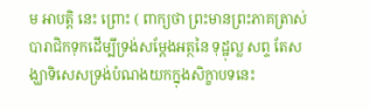ម អាបត្តិ នេះ ព្រោះ ( ពាក្យថា ព្រះមានព្រះភាគត្រាស់បារាជិកទុកដើម្បីទ្រង់សម្តែងអត្ថនៃ ទុដ្ឋុល្ល សព្ទ តែសង្ឃាទិសេសទ្រង់បំណងយកក្នុងសិក្ខាបទនេះ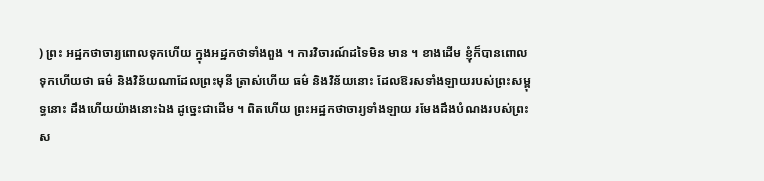) ព្រះ អដ្ឋកថាចារ្យពោលទុកហើយ ក្នុងអដ្ឋកថាទាំងពួង ។ ការវិចារណ៍ដទៃមិន មាន ។ ខាងដើម ខ្ញុំក៏បានពោលទុកហើយថា ធម៌ និងវិន័យណាដែលព្រះមុនី ត្រាស់ហើយ ធម៌ និងវិន័យនោះ ដែលឱរសទាំងឡាយរបស់ព្រះសម្ពុទ្ធនោះ ដឹងហើយយ៉ាងនោះឯង ដូច្នេះជាដើម ។ ពិតហើយ ព្រះអដ្ឋកថាចារ្យទាំងឡាយ រមែងដឹងបំណងរបស់ព្រះស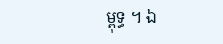ម្ពុទ្ធ ។ ឯ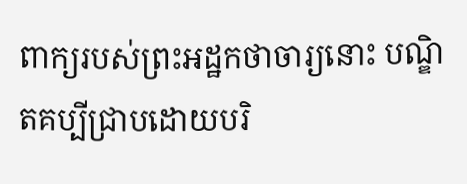ពាក្យរបស់ព្រះអដ្ឋកថាចារ្យនោះ បណ្ឌិតគប្បីជ្រាបដោយបរិ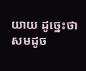យាយ ដូច្នេះថា សមដូច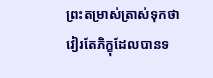ព្រះតម្រាស់ត្រាស់ទុកថា វៀរតែភិក្ខុដែលបានទ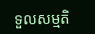ទួលសម្មតិ